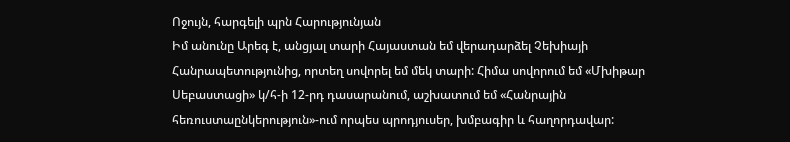Ոջույն, հարգելի պրն Հարությունյան
Իմ անունը Արեգ է, անցյալ տարի Հայաստան եմ վերադարձել Չեխիայի Հանրապետությունից, որտեղ սովորել եմ մեկ տարի: Հիմա սովորում եմ «Մխիթար Սեբաստացի» կ/հ-ի 12-րդ դասարանում, աշխատում եմ «Հանրային հեռուստաընկերություն»-ում որպես պրոդյուսեր, խմբագիր և հաղորդավար: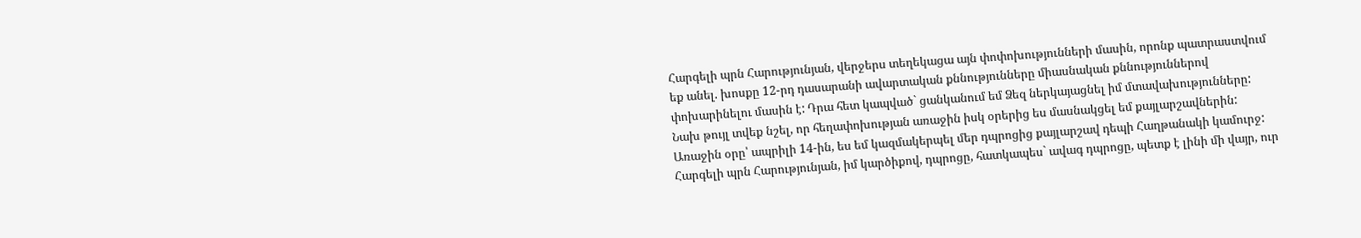Հարգելի պրն Հարությունյան, վերջերս տեղեկացա այն փոփոխությունների մասին, որոնք պատրաստվում եք անել. խոսքը 12-րդ դասարանի ավարտական քննությունները միասնական քննություններով փոխարինելու մասին է: Դրա հետ կապված` ցանկանում եմ Ձեզ ներկայացնել իմ մտավախությունները:
Նախ թույլ տվեք նշել, որ հեղափոխության առաջին իսկ օրերից ես մասնակցել եմ քայլարշավներին: Առաջին օրը՝ ապրիլի 14-ին, ես եմ կազմակերպել մեր դպրոցից քայլարշավ դեպի Հաղթանակի կամուրջ:
Հարգելի պրն Հարությունյան, իմ կարծիքով, դպրոցը, հատկապես` ավագ դպրոցը, պետք է լինի մի վայր, ուր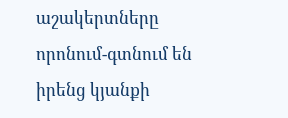աշակերտները որոնում-գտնում են իրենց կյանքի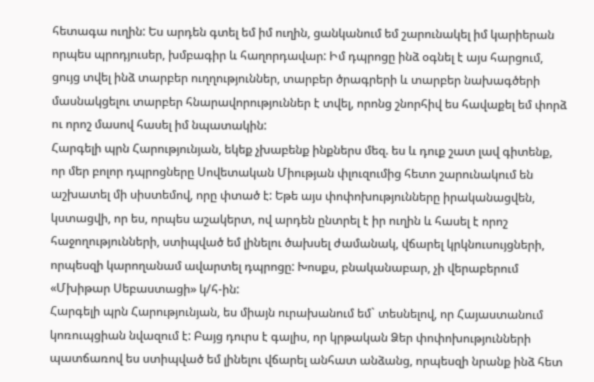հետագա ուղին: Ես արդեն գտել եմ իմ ուղին, ցանկանում եմ շարունակել իմ կարիերան որպես պրոդյուսեր, խմբագիր և հաղորդավար: Իմ դպրոցը ինձ օգնել է այս հարցում, ցույց տվել ինձ տարբեր ուղղություններ, տարբեր ծրագրերի և տարբեր նախագծերի մասնակցելու տարբեր հնարավորություններ է տվել, որոնց շնորհիվ ես հավաքել եմ փորձ ու որոշ մասով հասել իմ նպատակին:
Հարգելի պրն Հարությունյան, եկեք չխաբենք ինքներս մեզ. ես և դուք շատ լավ գիտենք, որ մեր բոլոր դպրոցները Սովետական Միության փլուզումից հետո շարունակում են աշխատել մի սիստեմով, որը փտած է: Եթե այս փոփոխությունները իրականացվեն, կստացվի, որ ես, որպես աշակերտ, ով արդեն ընտրել է իր ուղին և հասել է որոշ հաջողությունների, ստիպված եմ լինելու ծախսել ժամանակ, վճարել կրկնուսույցների, որպեսզի կարողանամ ավարտել դպրոցը: Խոսքս, բնականաբար, չի վերաբերում «Մխիթար Սեբաստացի» կ/հ-ին:
Հարգելի պրն Հարությունյան, ես միայն ուրախանում եմ` տեսնելով, որ Հայաստանում կոռուպցիան նվազում է: Բայց դուրս է գալիս, որ կրթական Ձեր փոփոխությունների պատճառով ես ստիպված եմ լինելու վճարել անհատ անձանց, որպեսզի նրանք ինձ հետ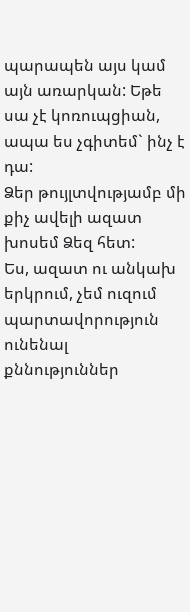պարապեն այս կամ այն առարկան: Եթե սա չէ կոռուպցիան, ապա ես չգիտեմ` ինչ է դա:
Ձեր թույլտվությամբ մի քիչ ավելի ազատ խոսեմ Ձեզ հետ:
Ես, ազատ ու անկախ երկրում, չեմ ուզում պարտավորություն ունենալ քննություններ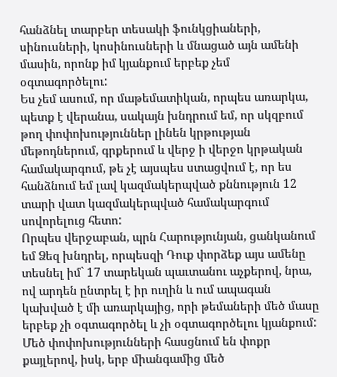հանձնել տարբեր տեսակի ֆունկցիաների, սինուսների, կոսինուսների և մնացած այն ամենի մասին, որոնք իմ կյանքում երբեք չեմ օգտագործելու:
Ես չեմ ասում, որ մաթեմատիկան, որպես առարկա, պետք է վերանա, սակայն խնդրում եմ, որ սկզբում թող փոփոխություններ լինեն կրթության մեթոդներում, գրքերում և վերջ ի վերջո կրթական համակարգում, թե չէ այսպես ստացվում է, որ ես հանձնում եմ լավ կազմակերպված քննություն 12 տարի վատ կազմակերպված համակարգում սովորելուց հետո:
Որպես վերջաբան, պրն Հարությունյան, ցանկանում եմ Ձեզ խնդրել, որպեսզի Դուք փորձեք այս ամենը տեսնել իմ` 17 տարեկան պաւտանու աչքերով, նրա, ով արդեն ընտրել է իր ուղին և ում ապագան կախված է մի առարկայից, որի թեմաների մեծ մասը երբեք չի օգտագործել և չի օգտագործելու կյանքում:
Մեծ փոփոխությունների հասցնում են փոքր քայլերով, իսկ, երբ միանգամից մեծ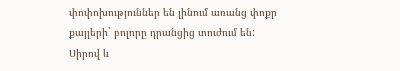փոփոխություններ են լինում առանց փոքր քայլերի` բոլորը դրանցից տուժում են:
Սիրով և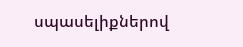սպասելիքներով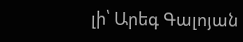լի՝ Արեգ Գալոյան